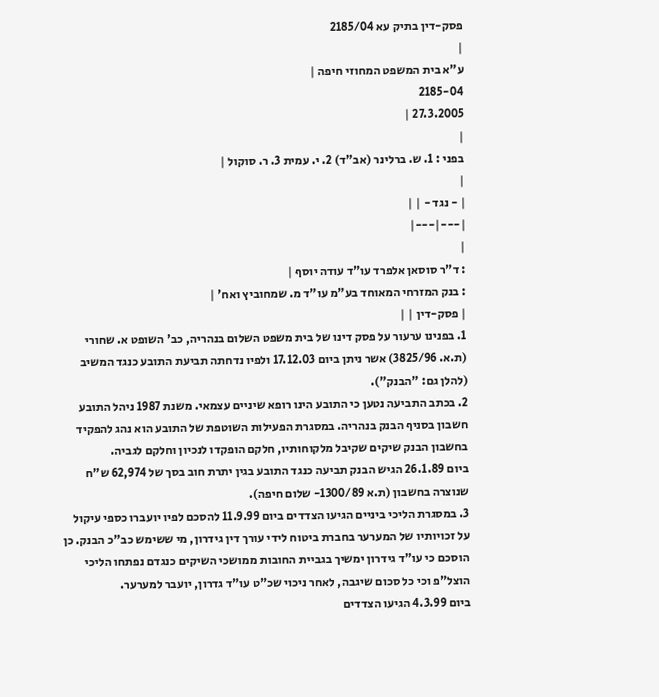פסק-דין בתיק עא 2185/04
|
ע"א בית המשפט המחוזי חיפה |
2185-04
27.3.2005 |
|
בפני : 1. ש. ברלינר (אב"ד) 2. י. עמית 3. ר. סוקול |
|
| - נגד - | |
|---|---|
|
: ד"ר סוסאן אלפרד עו"ד עודה יוסף |
: בנק המזרחי המאוחד בע"מ עו"ד מ. שמחוביץ ואח' |
| פסק-דין | |
1. בפנינו ערעור על פסק דינו של בית משפט השלום בנהריה, כב' השופט א. שחורי (ת.א. 3825/96) אשר ניתן ביום 17.12.03 ולפיו נדחתה תביעת התובע כנגד המשיב (להלן גם: "הבנק").
2. בכתב התביעה נטען כי התובע הינו רופא שיניים עצמאי. משנת 1987 ניהל התובע חשבון בסניף הבנק בנהריה. במסגרת הפעילות השוטפת של התובע הוא נהג להפקיד בחשבון הבנק שיקים שקיבל מלקוחותיו, חלקם הופקדו לנכיון וחלקם לגביה.
ביום 26.1.89 הגיש הבנק תביעה כנגד התובע בגין יתרת חוב בסך של 62,974 ש"ח שנוצרה בחשבון (ת.א 1300/89- שלום חיפה).
3. במסגרת הליכי ביניים הגיעו הצדדים ביום 11.9.99 להסכם לפיו יועברו כספי עיקול על זכויותיו של המערער בחברת ביטוח לידי עורך דין גידרון, מי ששימש כב"כ הבנק. כן הוסכם כי עו"ד גידרון ימשיך בגביית החובות ממושכי השיקים כנגדם נפתחו הליכי הוצל"פ וכי כל סכום שיגבה, לאחר ניכוי שכ"ט עו"ד גדרון, יועבר למערער.
ביום 4.3.99 הגיעו הצדדים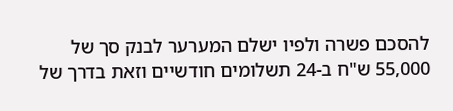להסכם פשרה ולפיו ישלם המערער לבנק סך של 55,000 ש"ח ב-24 תשלומים חודשיים וזאת בדרך של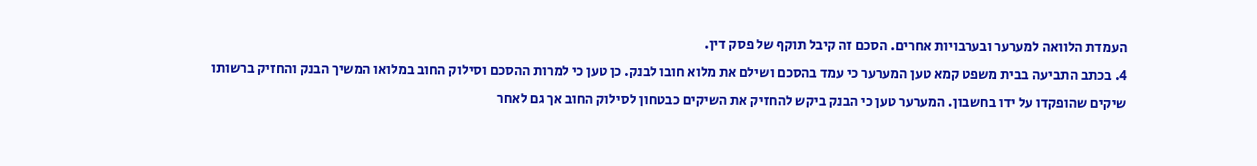העמדת הלוואה למערער ובערבויות אחרים. הסכם זה קיבל תוקף של פסק דין.
4. בכתב התביעה בבית משפט קמא טען המערער כי עמד בהסכם ושילם את מלוא חובו לבנק. כן טען כי למרות ההסכם וסילוק החוב במלואו המשיך הבנק והחזיק ברשותו שיקים שהופקדו על ידו בחשבון. המערער טען כי הבנק ביקש להחזיק את השיקים כבטחון לסילוק החוב אך גם לאחר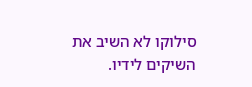סילוקו לא השיב את השיקים לידיו.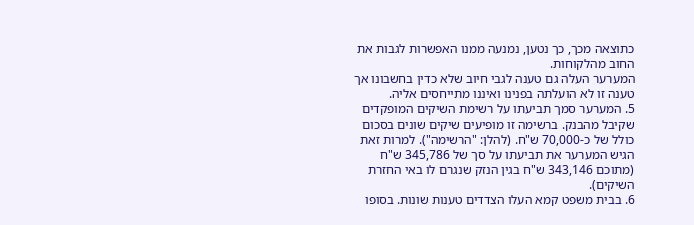כתוצאה מכך, כך נטען, נמנעה ממנו האפשרות לגבות את החוב מהלקוחות.
המערער העלה גם טענה לגבי חיוב שלא כדין בחשבונו אך טענה זו לא הועלתה בפנינו ואיננו מתייחסים אליה.
5. המערער סמך תביעתו על רשימת השיקים המופקדים שקיבל מהבנק. ברשימה זו מופיעים שיקים שונים בסכום כולל של כ-70,000 ש"ח. (להלן: "הרשימה"). למרות זאת הגיש המערער את תביעתו על סך של 345,786 ש"ח (מתוכם 343,146 ש"ח בגין הנזק שנגרם לו באי החזרת השיקים).
6. בבית משפט קמא העלו הצדדים טענות שונות. בסופו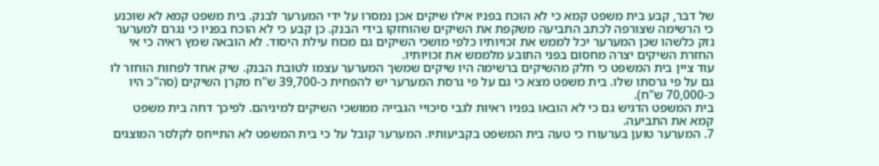של דבר, קבע בית משפט קמא כי לא הוכח בפניו אילו שיקים אכן נמסרו על ידי המערער לבנק. בית משפט קמא לא שוכנע כי הרשימה שצורפה לכתב התביעה משקפת את השיקים שהוחזקו בידי הבנק. כן קבע כי לא הוכח בפניו כי נגרם למערער נזק כלשהו שכן המערער יכל לממש את זכויותיו כלפי מושכי השיקים גם מכוח עילת היסוד. לא הובאה שמץ ראיה כי אי החזרת השיקים יצרה מחסום בפני התובע מלממש את זכויותיו.
עוד ציין בית המשפט כי חלק מהשיקים ברשימה היו שיקים שמשך המערער עצמו לטובת הבנק. שיק אחד לפחות הוחזר לו גם על פי גרסתו שלו. בית משפט מצא כי גם על פי גרסת המערער יש להפחית כ-39,700 ש"ח מקרן השיקים (סה"כ היו כ-70,000 ש"ח).
בית המשפט הדגיש גם כי לא הובאו בפניו ראיות לגבי סיכויי הגבייה ממושכי השיקים למיניהם. לפיכך דחה בית משפט קמא את התביעה.
7. המערער טוען בערעורו כי טעה בית המשפט בקביעותיו. המערער קובל על כי בית המשפט לא התייחס לקלסר המוצגים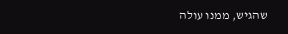שהגיש, ממנו עולה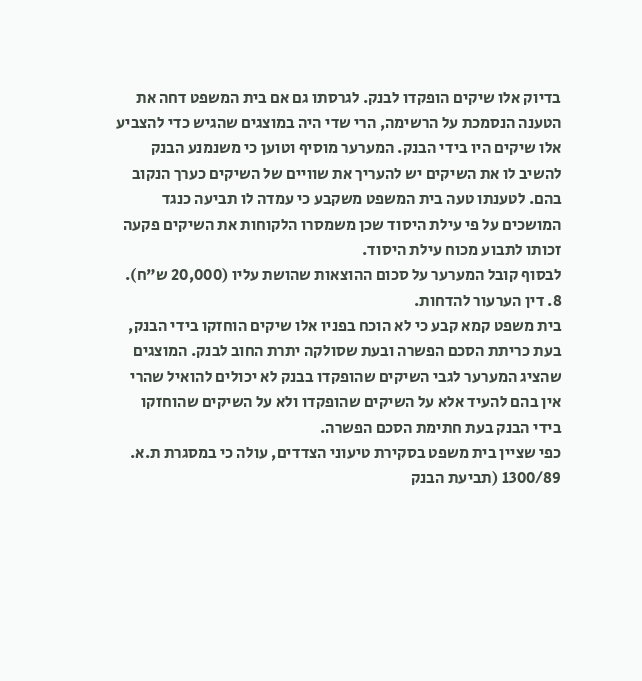בדיוק אלו שיקים הופקדו לבנק. לגרסתו גם אם בית המשפט דחה את הטענה הנסמכת על הרשימה, הרי שדי היה במוצגים שהגיש כדי להצביע אלו שיקים היו בידי הבנק. המערער מוסיף וטוען כי משנמנע הבנק להשיב לו את השיקים יש להעריך את שוויים של השיקים כערך הנקוב בהם. לטענתו טעה בית המשפט משקבע כי עמדה לו תביעה כנגד המושכים על פי עילת היסוד שכן משמסרו הלקוחות את השיקים פקעה זכותו לתבוע מכוח עילת היסוד.
לבסוף קובל המערער על סכום ההוצאות שהושת עליו (20,000 ש"ח).
8. דין הערעור להדחות.
בית משפט קמא קבע כי לא הוכח בפניו אלו שיקים הוחזקו בידי הבנק, בעת כריתת הסכם הפשרה ובעת שסולקה יתרת החוב לבנק. המוצגים שהציג המערער לגבי השיקים שהופקדו בבנק לא יכולים להואיל שהרי אין בהם להעיד אלא על השיקים שהופקדו ולא על השיקים שהוחזקו בידי הבנק בעת חתימת הסכם הפשרה.
כפי שציין בית משפט בסקירת טיעוני הצדדים, עולה כי במסגרת ת.א. 1300/89 (תביעת הבנק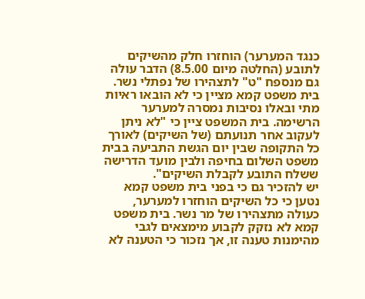כנגד המערער) הוחזרו חלק מהשיקים לתובע (החלטה מיום 8.5.00) הדבר עולה גם מנספח "ט" לתצהירו של נפתלי נשר.
בית משפט קמא מציין כי לא הובאו ראיות מתי ובאלו נסיבות נמסרה למערער הרשימה. בית המשפט ציין כי "לא ניתן לעקוב אחר תנועתם (של השיקים) לאורך כל התקופה שבין יום הגשת התביעה בבית משפט השלום בחיפה ולבין מועד הדרישה ששלח התובע לקבלת השיקים".
יש להזכיר גם כי בפני בית משפט קמא נטען כי כל השיקים הוחזרו למערער, כעולה מתצהירו של מר נשר. בית משפט קמא לא נזקק לקבוע מימצאים לגבי מהימנות טענה זו, אך נזכור כי הטענה לא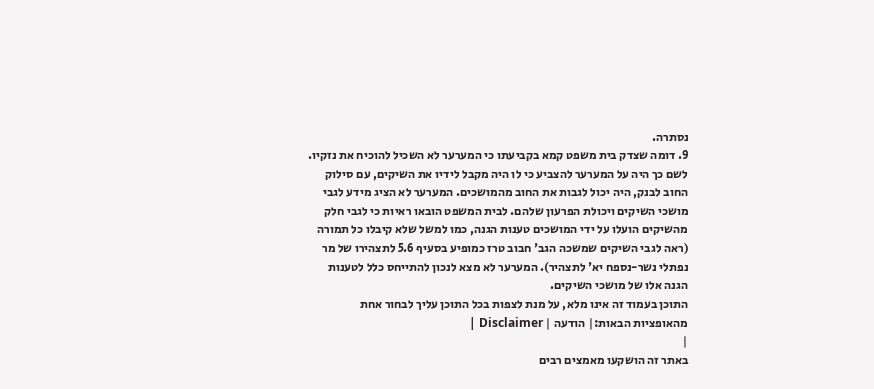נסתרה.
9. דומה שצדק בית משפט קמא בקביעתו כי המערער לא השכיל להוכיח את נזקיו. לשם כך היה על המערער להצביע כי לו היה מקבל לידיו את השיקים, עם סילוק החוב לבנק, היה יכול לגבות את החוב מהמושכים. המערער לא הציג מידע לגבי מושכי השיקים ויכולת הפרעון שלהם. לבית המשפט הובאו ראיות כי לגבי חלק מהשיקים הועלו על ידי המושכים טענות הגנה, כמו למשל שלא קיבלו כל תמורה (ראה לגבי השיקים שמשכה הגב' חבוב טרז כמופיע בסעיף 5.6 לתצהירו של מר נפתלי נשר-נספח יא' לתצהיר). המערער לא מצא לנכון להתייחס כלל לטענות הגנה אלו של מושכי השיקים.
התוכן בעמוד זה אינו מלא, על מנת לצפות בכל התוכן עליך לבחור אחת מהאופציות הבאות:| הודעה | Disclaimer |
|
באתר זה הושקעו מאמצים רבים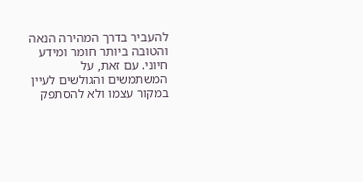להעביר בדרך המהירה הנאה והטובה ביותר חומר ומידע חיוני. עם זאת, על המשתמשים והגולשים לעיין במקור עצמו ולא להסתפק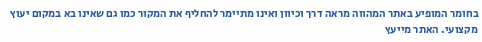בחומר המופיע באתר המהווה מראה דרך וכיוון ואינו מתיימר להחליף את המקור כמו גם שאינו בא במקום יעוץ מקצועי. האתר מייעץ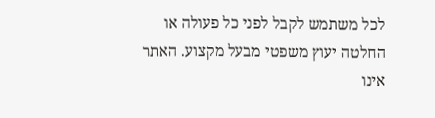לכל משתמש לקבל לפני כל פעולה או החלטה יעוץ משפטי מבעל מקצוע. האתר אינו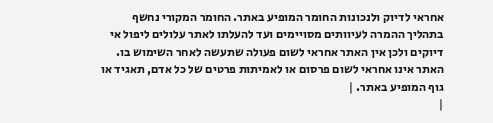אחראי לדיוק ולנכונות החומר המופיע באתר. החומר המקורי נחשף בתהליך ההמרה לעיוותים מסויימים ועד להעלתו לאתר עלולים ליפול אי דיוקים ולכן אין האתר אחראי לשום פעולה שתעשה לאחר השימוש בו. האתר אינו אחראי לשום פרסום או לאמיתות פרטים של כל אדם, תאגיד או גוף המופיע באתר. |
|